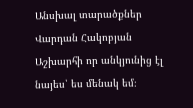Անսխալ տարածքներ
Վարդան Հակոբյան
Աշխարհի որ անկյունից էլ նայես՝ ես մենակ եմ։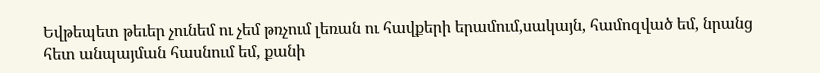Եվթեպետ թեւեր չունեմ ու չեմ թռչում լեռան ու հավքերի երամում,սակայն, համոզված եմ, նրանց հետ անպայման հասնում եմ, քանի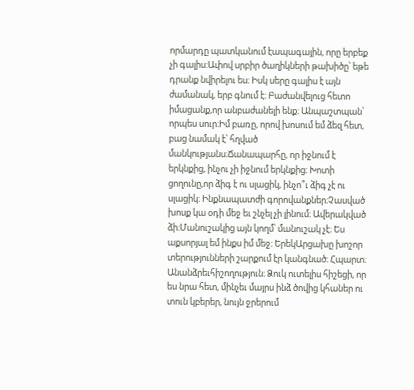որմարդը պատկանում էապագային, որը երբեք չի գալիս։Ափով սրբիր ծաղիկների թախիծը՝ եթե դրանք նվիրելու ես։ Իսկ սերը գալիս է այն ժամանակ, երբ գնում է։ Բաժանվելուց հետո իմացանք,որ անբաժանելի ենք։ Անպաշտպան՝ որպես սուր։Իմ բառը, որով խոսում եմ ձեզ հետ, բաց նամակ է՝ հղված մանկությանս։Ճանապարհը, որ իջնում է երկնքից, ինչու չի իջնում երկնքից։ Խոտի ցողունը,որ ձիգ է ու սլացիկ, ինչո՞ւ ձիգ չէ ու սլացիկ։ Ինքնապատժի գորովանքներ։Չասված խոսք կա օդի մեջ եւ շնչել չի լինում։ Ավերակված ձի։Մանուշակից այն կողմ՝ մանուշակ չէ։ Ես աքսորյալ եմ ինքս իմ մեջ։ ԵրեկԱրցախը խոշոր տերությունների շարքում էր կանգնած։ Հպարտ։ Անանձրեւհիշողություն։ Ձուկ ուտելիս հիշեցի, որ ես նրա հետ, մինչեւ մայրս ինձ ծովից կհաներ ու տուն կբերեր, նույն ջրերում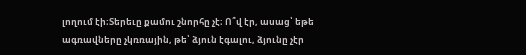լողում էի։Տերեւը քամու շնորհը չէ։ Ո՞վ էր, ասաց՝ եթե ագռավները չկռռային, թե՝ ձյուն էգալու, ձյունը չէր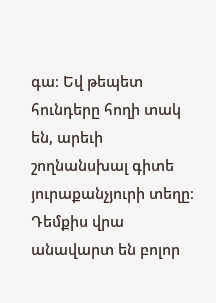գա։ Եվ թեպետ հունդերը հողի տակ են, արեւի շողնանսխալ գիտե յուրաքանչյուրի տեղը։ Դեմքիս վրա անավարտ են բոլոր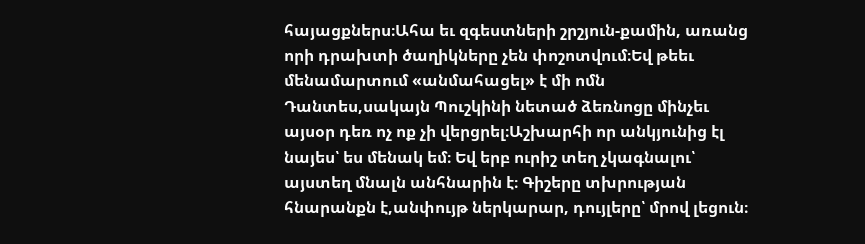հայացքներս։Ահա եւ զգեստների շրշյուն-քամին, առանց որի դրախտի ծաղիկները չեն փոշոտվում։Եվ թեեւ մենամարտում «անմահացել» է մի ոմն Դանտես,սակայն Պուշկինի նետած ձեռնոցը մինչեւ այսօր դեռ ոչ ոք չի վերցրել։Աշխարհի որ անկյունից էլ նայես՝ ես մենակ եմ։ Եվ երբ ուրիշ տեղ չկագնալու՝ այստեղ մնալն անհնարին է։ Գիշերը տխրության հնարանքն է,անփույթ ներկարար, դույլերը՝ մրով լեցուն։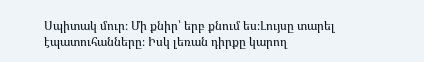Սպիտակ մուր։ Մի քնիր՝ երբ քնում ես։Լույսը տարել էպատուհանները։ Իսկ լեռան դիրքը կարող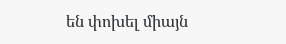են փոխել միայն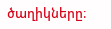ծաղիկները։